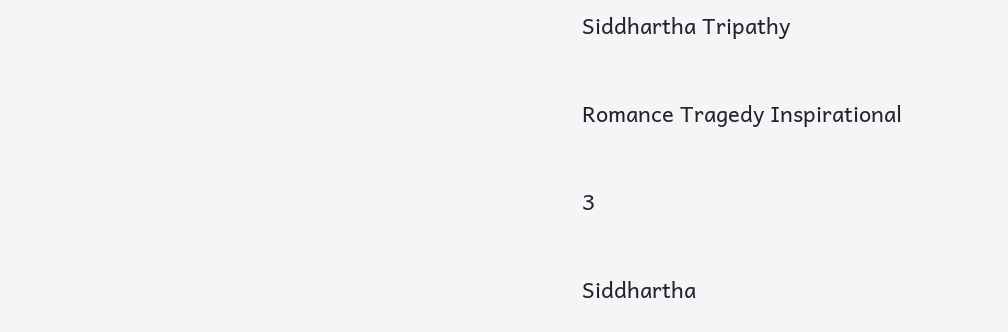Siddhartha Tripathy

Romance Tragedy Inspirational

3

Siddhartha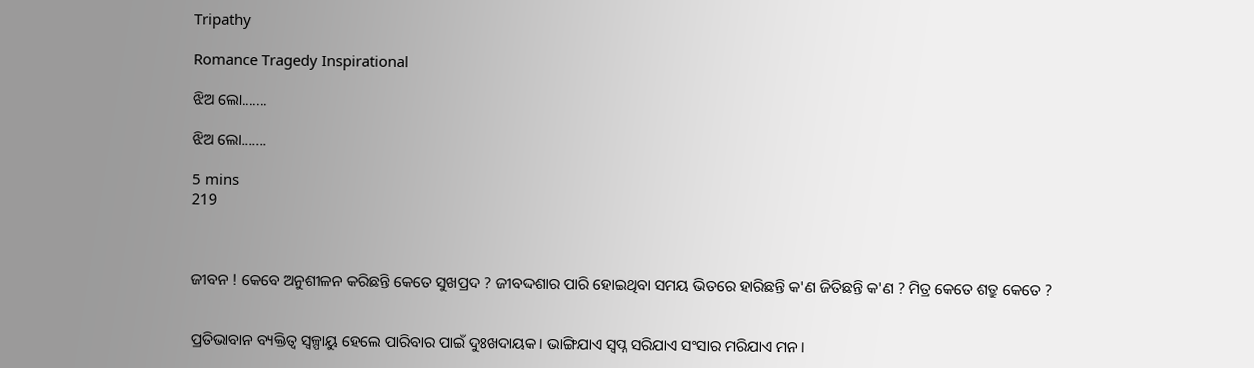Tripathy

Romance Tragedy Inspirational

ଝିଅ ଲୋ.......

ଝିଅ ଲୋ.......

5 mins
219



ଜୀବନ ! କେବେ ଅନୁଶୀଳନ କରିଛନ୍ତି କେତେ ସୁଖପ୍ରଦ ? ଜୀବଦ୍ଦଶାର ପାରି ହୋଇଥିବା ସମୟ ଭିତରେ ହାରିଛନ୍ତି କ'ଣ ଜିତିଛନ୍ତି କ'ଣ ? ମିତ୍ର କେତେ ଶତ୍ରୁ କେତେ ?


ପ୍ରତିଭାବାନ ବ୍ୟକ୍ତିତ୍ଵ ସ୍ୱଳ୍ପାୟୁ ହେଲେ ପାରିବାର ପାଇଁ ଦୁଃଖଦାୟକ। ଭାଙ୍ଗିଯାଏ ସ୍ବପ୍ନ ସରିଯାଏ ସଂସାର ମରିଯାଏ ମନ।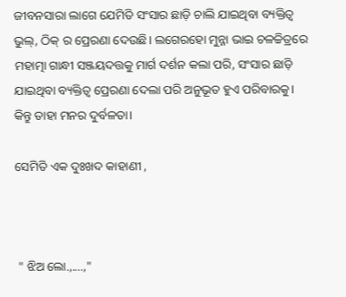ଜୀବନସାରା ଲାଗେ ଯେମିତି ସଂସାର ଛାଡ଼ି ଚାଲି ଯାଇଥିବା ବ୍ୟକ୍ତିତ୍ଵ ଭୁଲ୍, ଠିକ୍ ର ପ୍ରେରଣା ଦେଉଛି। ଲଗେରହୋ ମୁନ୍ନା ଭାଇ ଚଳଚ୍ଚିତ୍ରରେ ମହାତ୍ମା ଗାନ୍ଧୀ ସଞ୍ଜୟଦତ୍ତକୁ ମାର୍ଗ ଦର୍ଶନ କଲା ପରି, ସଂସାର ଛାଡ଼ି ଯାଇଥିବା ବ୍ୟକ୍ତିତ୍ଵ ପ୍ରେରଣା ଦେଲା ପରି ଅନୁଭୂତ ହୁଏ ପରିବାରକୁ। କିନ୍ତୁ ତାହା ମନର ଦୁର୍ବଳତା।

ସେମିତି ଏକ ଦୁଃଖଦ କାହାଣୀ ,



 " ଝିଅ ଲୋ.,....,"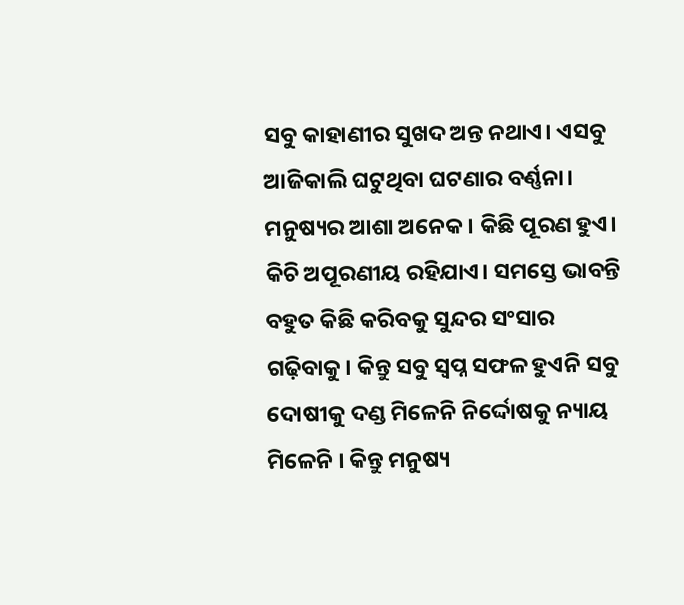ସବୁ କାହାଣୀର ସୁଖଦ ଅନ୍ତ ନଥାଏ। ଏସବୁ ଆଜିକାଲି ଘଟୁଥିବା ଘଟଣାର ବର୍ଣ୍ଣନା। ମନୁଷ୍ୟର ଆଶା ଅନେକ। କିଛି ପୂରଣ ହୁଏ। କିଚି ଅପୂରଣୀୟ ରହିଯାଏ। ସମସ୍ତେ ଭାବନ୍ତି ବହୁତ କିଛି କରିବକୁ ସୁନ୍ଦର ସଂସାର ଗଢ଼ିବାକୁ। କିନ୍ତୁ ସବୁ ସ୍ବପ୍ନ ସଫଳ ହୁଏନି ସବୁ ଦୋଷୀକୁ ଦଣ୍ଡ ମିଳେନି ନିର୍ଦ୍ଦୋଷକୁ ନ୍ୟାୟ ମିଳେନି । କିନ୍ତୁ ମନୁଷ୍ୟ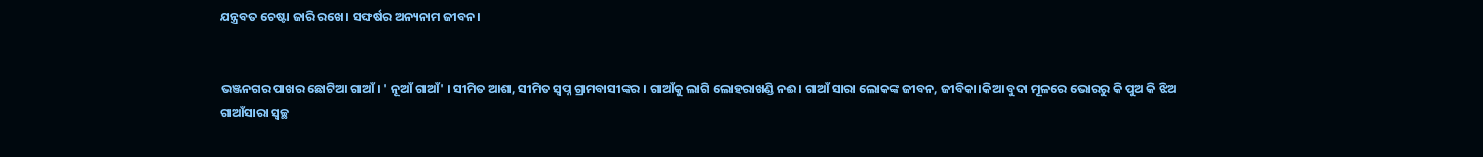ଯନ୍ତ୍ରବତ ଚେଷ୍ଟା ଜାରି ରଖେ। ସଙ୍ଘର୍ଷର ଅନ୍ୟନାମ ଜୀବନ।


ଭଞ୍ଜନଗର ପାଖର ଛୋଟିଆ ଗାଆଁ। ' ନୂଆଁ ଗାଆଁ' । ସୀମିତ ଆଶା, ସୀମିତ ସ୍ବପ୍ନ ଗ୍ରାମବାସୀଙ୍କର । ଗାଆଁକୁ ଲାଗି ଲୋହରାଖଣ୍ଡି ନଈ। ଗାଆଁ ସାରା ଲୋକଙ୍କ ଜୀବନ, ଜୀବିକା।କିଆ ବୁଦା ମୂଳରେ ଭୋରରୁ କି ପୁଅ କି ଝିଅ ଗାଆଁସାରା ସ୍ୱଚ୍ଛ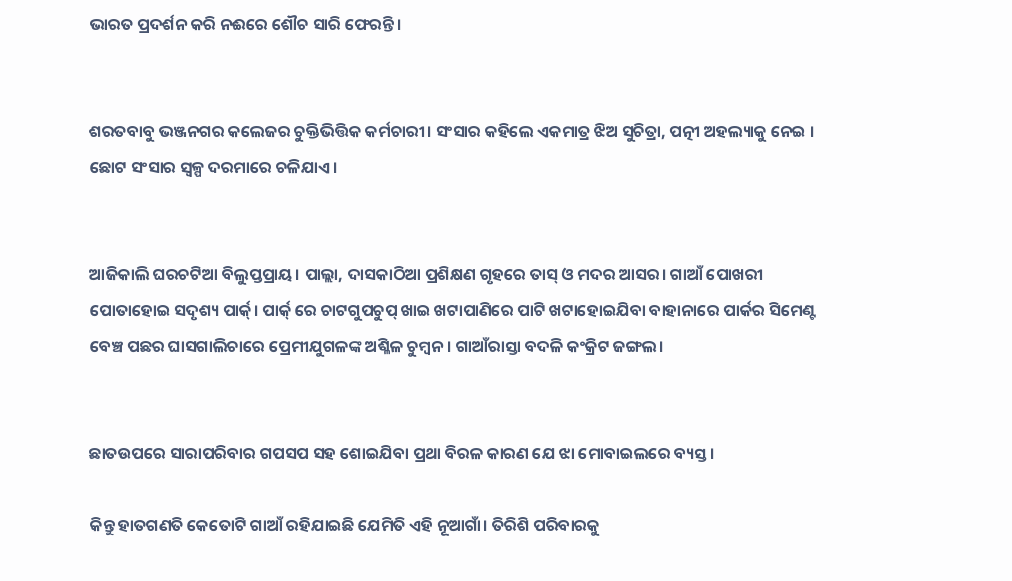ଭାରତ ପ୍ରଦର୍ଶନ କରି ନଈରେ ଶୌଚ ସାରି ଫେରନ୍ତି।


ଶରତବାବୁ ଭଞ୍ଜନଗର କଲେଜର ଚୁକ୍ତିଭିତ୍ତିକ କର୍ମଚାରୀ। ସଂସାର କହିଲେ ଏକମାତ୍ର ଝିଅ ସୁଚିତ୍ରା, ପତ୍ନୀ ଅହଲ୍ୟାକୁ ନେଇ । ଛୋଟ ସଂସାର ସ୍ଵଳ୍ପ ଦରମାରେ ଚଳିଯାଏ।


ଆଜିକାଲି ଘରଚଟିଆ ବିଲୁପ୍ତପ୍ରାୟ। ପାଲ୍ଲା, ଦାସକାଠିଆ ପ୍ରଶିକ୍ଷଣ ଗୃହରେ ତାସ୍ ଓ ମଦର ଆସର। ଗାଆଁ ପୋଖରୀ ପୋତାହୋଇ ସଦୃଶ୍ୟ ପାର୍କ୍। ପାର୍କ୍ ରେ ଚାଟଗୁପଚୁପ୍ ଖାଇ ଖଟାପାଣିରେ ପାଟି ଖଟାହୋଇଯିବା ବାହାନାରେ ପାର୍କର ସିମେଣ୍ଟ ବେଞ୍ଚ ପଛର ଘାସଗାଲିଚାରେ ପ୍ରେମୀଯୁଗଳଙ୍କ ଅଶ୍ଳିଳ ଚୁମ୍ବନ। ଗାଆଁରାସ୍ତା ବଦଳି କଂକ୍ରିଟ ଜଙ୍ଗଲ।


ଛାତଉପରେ ସାରାପରିବାର ଗପସପ ସହ ଶୋଇଯିବା ପ୍ରଥା ବିରଳ କାରଣ ଯେ ଝା ମୋବାଇଲରେ ବ୍ୟସ୍ତ।

କିନ୍ତୁ ହାତଗଣତି କେତୋଟି ଗାଆଁ ରହିଯାଇଛି ଯେମିତି ଏହି ନୂଆଗାଁ। ତିରିଶି ପରିବାରକୁ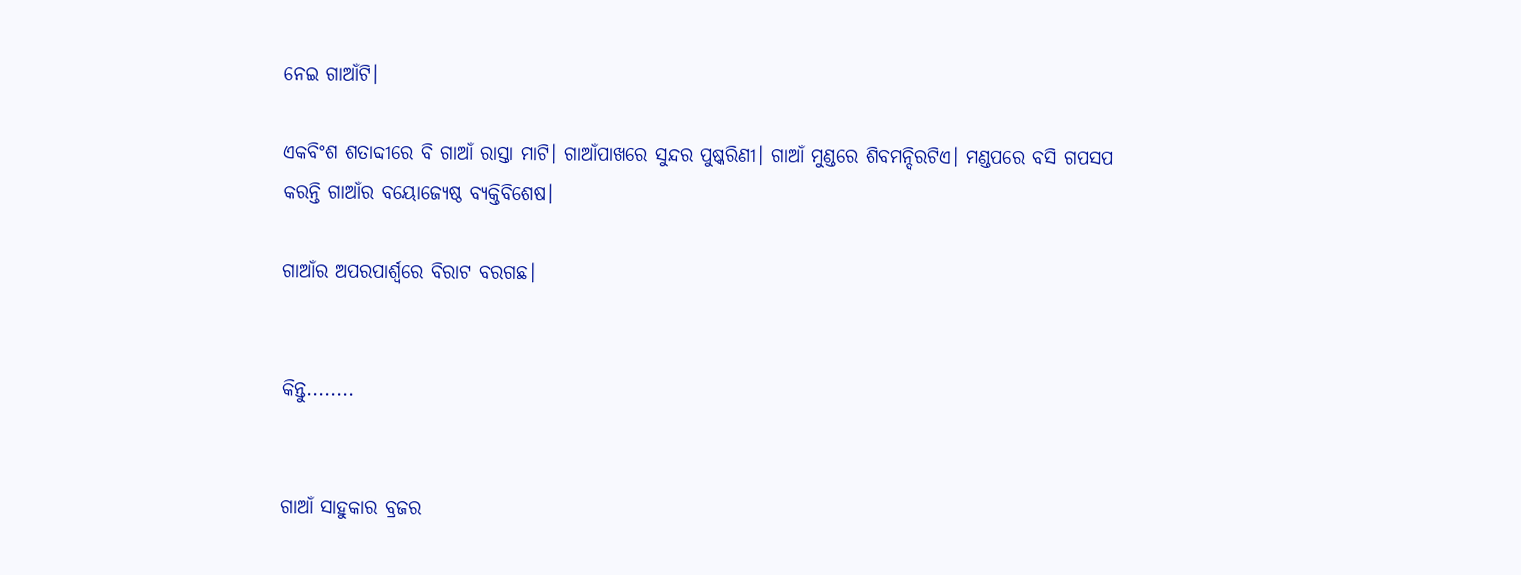ନେଇ ଗାଆଁଟି।

ଏକବିଂଶ ଶତାବ୍ଦୀରେ ବି ଗାଆଁ ରାସ୍ତା ମାଟି। ଗାଆଁପାଖରେ ସୁନ୍ଦର ପୁଷ୍କରିଣୀ। ଗାଆଁ ମୁଣ୍ଡରେ ଶିବମନ୍ଦିରଟିଏ। ମଣ୍ଡପରେ ବସି ଗପସପ କରନ୍ତି ଗାଆଁର ବୟୋଜ୍ୟେଷ୍ଠ ବ୍ୟକ୍ତିବିଶେଷ।

ଗାଆଁର ଅପରପାର୍ଶ୍ୱରେ ବିରାଟ ବରଗଛ।


କିନ୍ତୁ........


ଗାଆଁ ସାହୁକାର ବ୍ରଜର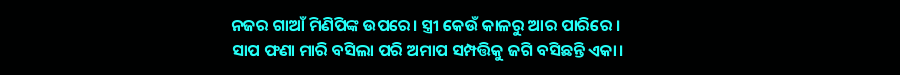ନଜର ଗାଆଁ ମିଣିପିଙ୍କ ଉପରେ। ସ୍ତ୍ରୀ କେଉଁ କାଳରୁ ଆର ପାରିରେ । ସାପ ଫଣା ମାରି ବସିଲା ପରି ଅମାପ ସମ୍ପତ୍ତିକୁ ଜଗି ବସିଛନ୍ତି ଏକା।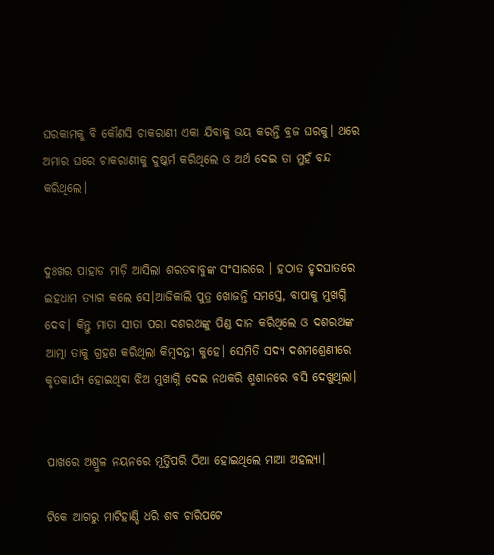ଘରକାମକୁ ବି କୌଣସି ଚାକରାଣୀ ଏକା ଯିବାକୁ ଭୟ କରନ୍ତି ବ୍ରଜ ଘରକୁ। ଥରେ ଅମାର ଘରେ ଚାକରାଣୀକୁ ଦୁଷ୍କର୍ମ କରିଥିଲେ ଓ ଅର୍ଥ ଦେଇ ତା ମୁହଁ ବନ୍ଦ କରିଥିଲେ।


ଦୁଃଖର ପାହାଡ ମାଡ଼ି ଆସିଲା ଶରତଵାବୁଙ୍କ ସଂସାରରେ । ହଠାତ ହୃଦଘାତରେ ଇହଧାମ ତ୍ୟାଗ କଲେ ସେ।ଆଜିକାଲି ପୁତ୍ର ଖୋଜନ୍ତି ସମସ୍ତେ, ବାପାକୁ ମୁଖଗ୍ନି ଦେବ। କିନ୍ତୁ ମାତା ସୀତା ପରା ଦଶରଥଙ୍କୁ ପିଣ୍ଡ ଦାନ କରିଥିଲେ ଓ ଦଶରଥଙ୍କ ଆତ୍ମା ତାକୁ ଗ୍ରହଣ କରିଥିଲା କିମ୍ବଦନ୍ତୀ କୁହେ। ସେମିତି ସଦ୍ୟ ଦଶମଶ୍ରେଣୀରେ କୃତକାର୍ଯ୍ୟ ହୋଇଥିବା ଝିଅ ମୁଖାଗ୍ନି ଦେଇ ନଥକରି ଶ୍ମଶାନରେ ବସି ଦେଖୁଥିଲା।


ପାଖରେ ଅଶ୍ରୁଳ ନୟନରେ ମୂର୍ତ୍ତିପରି ଠିଆ ହୋଇଥିଲେ ମାଆ ଅହଲ୍ୟା।

ଟିକେ ଆଗରୁ ମାଟିହାଣ୍ଡି ଧରି ଶବ ଚାରିପଟେ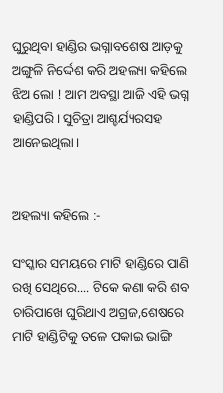ଘୁରୁଥିବା ହାଣ୍ଡିର ଭଗ୍ନାବଶେଷ ଆଡ଼କୁ ଅଙ୍ଗୁଳି ନିର୍ଦ୍ଦେଶ କରି ଅହଲ୍ୟା କହିଲେ ଝିଅ ଲୋ ! ଆମ ଅବସ୍ଥା ଆଜି ଏହି ଭଗ୍ନ ହାଣ୍ଡିପରି। ସୁଚିତ୍ରା ଆଶ୍ଚର୍ଯ୍ୟରସହ ଆନେଇଥିଲା।


ଅହଲ୍ୟା କହିଲେ :-

ସଂସ୍କାର ସମୟରେ ମାଟି ହାଣ୍ଡିରେ ପାଣି ରଖି ସେଥିରେ.... ଟିକେ କଣା କରି ଶବ ଚାରିପାଖେ ଘୁରିଥାଏ ଅଗ୍ରଜ,ଶେଷରେ ମାଟି ହାଣ୍ଡିଟିକୁ ତଳେ ପକାଇ ଭାଙ୍ଗି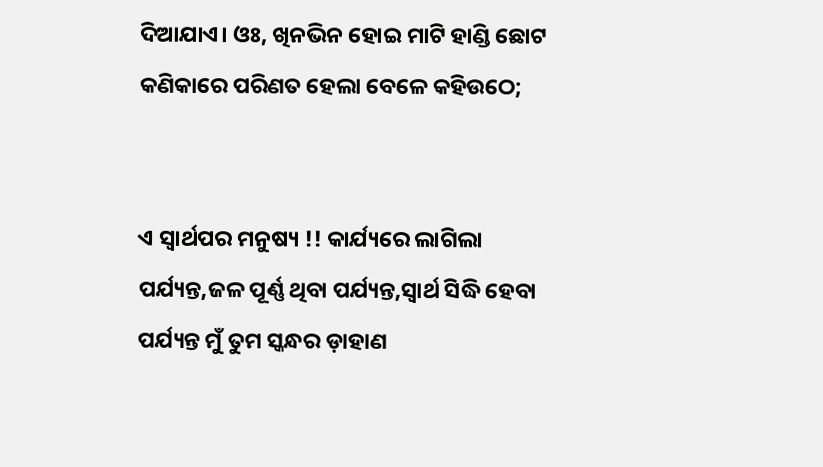ଦିଆଯାଏ। ଓଃ, ଖିନଭିନ ହୋଇ ମାଟି ହାଣ୍ଡି ଛୋଟ କଣିକାରେ ପରିଣତ ହେଲା ବେଳେ କହିଉଠେ;


ଏ ସ୍ୱାର୍ଥପର ମନୁଷ୍ୟ !! କାର୍ଯ୍ୟରେ ଲାଗିଲା ପର୍ଯ୍ୟନ୍ତ,ଜଳ ପୂର୍ଣ୍ଣ ଥିବା ପର୍ଯ୍ୟନ୍ତ,ସ୍ବାର୍ଥ ସିଦ୍ଧି ହେବା ପର୍ଯ୍ୟନ୍ତ ମୁଁ ତୁମ ସ୍କନ୍ଧର ଡ଼ାହାଣ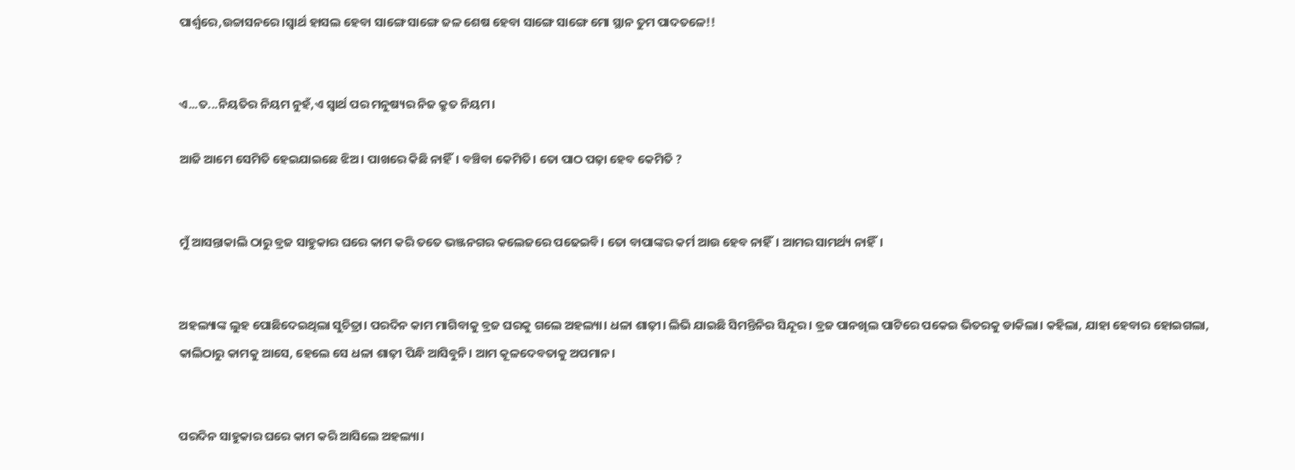ପାର୍ଶ୍ୱରେ,ଉଚ୍ଚାସନରେ।ସ୍ବାର୍ଥ ହାସଲ ହେବା ସାଙ୍ଗେ ସାଙ୍ଗେ ଜଳ ଶେଷ ହେବା ସାଙ୍ଗେ ସାଙ୍ଗେ ମୋ ସ୍ଥାନ ତୁମ ପାଦତଳେ!!


ଏ...ତ...ନିୟତିର ନିୟମ ନୁହଁ,ଏ ସ୍ବାର୍ଥ ପର ମନୁଷ୍ୟର ନିଜ କ୍ରୁତ ନିୟମ।

ଆଜି ଆମେ ସେମିତି ହେଇଯାଇଛେ ଝିଅ। ପାଖରେ କିଛି ନାହିଁ। ବଞ୍ଚିବା କେମିତି। ତୋ ପାଠ ପଢ଼ା ହେବ କେମିତି ?


ମୁଁ ଆସନ୍ତାକାଲି ଠାରୁ ବ୍ରଜ ସାହୁକାର ଘରେ କାମ କରି ତତେ ଭଞ୍ଜନଗର କଲେଜରେ ପଢେଇବି। ତୋ ବାପାଙ୍କର କର୍ମ ଆଉ ହେବ ନାହିଁ। ଆମର ସାମର୍ଥ୍ୟ ନାହିଁ।


ଅହଲ୍ୟାଙ୍କ ଲୁହ ପୋଛିଦେଇଥିଲା ସୁଚିତ୍ରା। ପରଦିନ କାମ ମାଗିବାକୁ ବ୍ରଜ ଘରକୁ ଗଲେ ଅହଲ୍ୟା। ଧଳା ଶାଢ଼ୀ। ଲିଭି ଯାଇଛି ସିମନ୍ତିନିର ସିନ୍ଦୂର। ବ୍ରଜ ପାନଖିଲ ପାଟିରେ ପକେଇ ଭିତରକୁ ଡାକିଲା। କହିଲା, ଯାହା ହେବାର ହୋଇଗଲା, କାଲିଠାରୁ କାମକୁ ଆସେ, ହେଲେ ସେ ଧଳା ଶାଢ଼ୀ ପିନ୍ଧି ଆସିବୁନି। ଆମ କୂଳଦେବତାକୁ ଅପମାନ।


ପରଦିନ ସାହୁକାର ଘରେ କାମ କରି ଆସିଲେ ଅହଲ୍ୟା।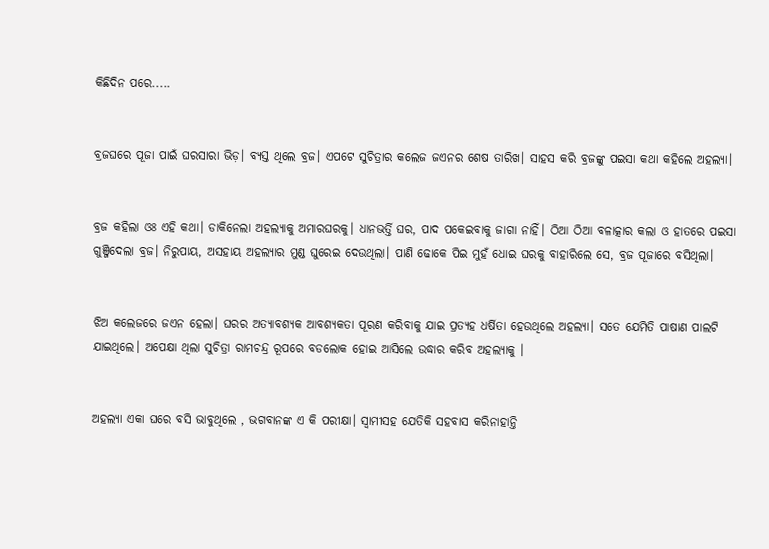କିଛିଦିନ ପରେ.....


ବ୍ରଜଘରେ ପୂଜା ପାଇଁ ଘରସାରା ଭିଡ଼। ବ୍ୟସ୍ତ ଥିଲେ ବ୍ରଜ। ଏପଟେ ସୁଚିତ୍ରାର କଲେଜ ଜଏନର ଶେଷ ତାରିଖ। ସାହସ କରି ବ୍ରଜଙ୍କୁ ପଇସା କଥା କହିଲେ ଅହଲ୍ୟା।


ବ୍ରଜ କହିଲା ଓଃ ଏହି କଥା। ଡାକିନେଲା ଅହଲ୍ୟାକୁ ଅମାରଘରକୁ। ଧାନଭର୍ତ୍ତି ଘର, ପାଦ ପକେଇବାକୁ ଜାଗା ନାହିଁ। ଠିଆ ଠିଆ ବଳାତ୍କାର କଲା ଓ ହାତରେ ପଇସା ଗୁଞ୍ଜିଦେଲା ବ୍ରଜ। ନିରୁପାୟ, ଅସହାୟ ଅହଲ୍ୟାର ମୁଣ୍ଡ ଘୁରେଇ ଦେଉଥିଲା। ପାଣି ଢୋକେ ପିଇ ମୁହଁ ଧୋଇ ଘରକୁ ବାହାରିଲେ ସେ, ବ୍ରଜ ପୂଜାରେ ବସିଥିଲା।


ଝିଅ କଲେଜରେ ଜଏନ ହେଲା। ଘରର ଅତ୍ୟାବଶ୍ୟକ ଆବଶ୍ୟକତା ପୂରଣ କରିବାକୁ ଯାଇ ପ୍ରତ୍ୟହ ଧର୍ଷିତା ହେଉଥିଲେ ଅହଲ୍ୟା। ସତେ ଯେମିତି ପାଷାଣ ପାଲଟି ଯାଇଥିଲେ। ଅପେକ୍ଷା ଥିଲା ସୁଚିତ୍ରା ରାମଚନ୍ଦ୍ର ରୂପରେ ବଡଲୋକ ହୋଇ ଆସିଲେ ଉଦ୍ଧାର କରିବ ଅହଲ୍ୟାକୁ ।


ଅହଲ୍ୟା ଏକା ଘରେ ବସି ଭାବୁଥିଲେ , ଭଗବାନଙ୍କ ଏ କି ପରୀକ୍ଷା। ସ୍ୱାମୀସହ ଯେତିକି ସହବାସ କରିନାହାନ୍ତି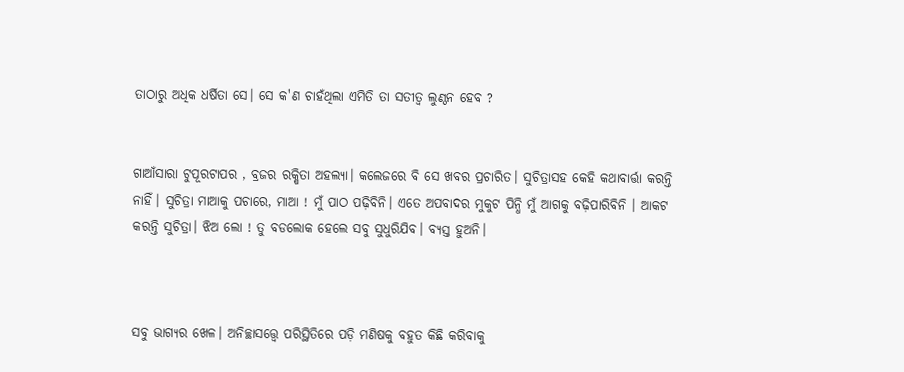ତାଠାରୁ ଅଧିକ ଧର୍ଷିତା ସେ। ସେ କ'ଣ ଚାହଁଥିଲା ଏମିତି ତା ସତୀତ୍ୱ ଲୁଣ୍ଠନ ହେବ ?


ଗାଆଁସାରା ଟୁପୂରଟାପର , ବ୍ରଜର ରକ୍ଷିତା ଅହଲ୍ୟା। କଲେଜରେ ବି ସେ ଖବର ପ୍ରଚାରିତ। ସୁଚିତ୍ରାସହ କେହି କଥାବାର୍ତ୍ତା କରନ୍ତି ନାହିଁ। ସୁଚିତ୍ରା ମାଆକୁ ପଚାରେ, ମାଆ ! ମୁଁ ପାଠ ପଢ଼ିବିନି। ଏତେ ଅପବାଦର ମୁକୁଟ ପିନ୍ଧି ମୁଁ ଆଗକୁ ବଢ଼ିପାରିବିନି । ଆକଟ କରନ୍ତି ସୁଚିତ୍ରା। ଝିଅ ଲୋ ! ତୁ ବଡଲୋକ ହେଲେ ସବୁ ସୁଧୁରିଯିବ। ବ୍ୟସ୍ତ ହୁଅନି।



ସବୁ ଭାଗ୍ୟର ଖେଳ। ଅନିଚ୍ଛାସତ୍ତ୍ବେ ପରିସ୍ଥିତିରେ ପଡ଼ି ମଣିଷକୁ ବହୁତ କିଛି କରିବାକୁ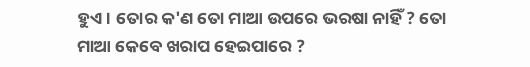ହୁଏ। ତୋର କ'ଣ ତୋ ମାଆ ଉପରେ ଭରଷା ନାହିଁ ? ତୋ ମାଆ କେବେ ଖରାପ ହେଇପାରେ ?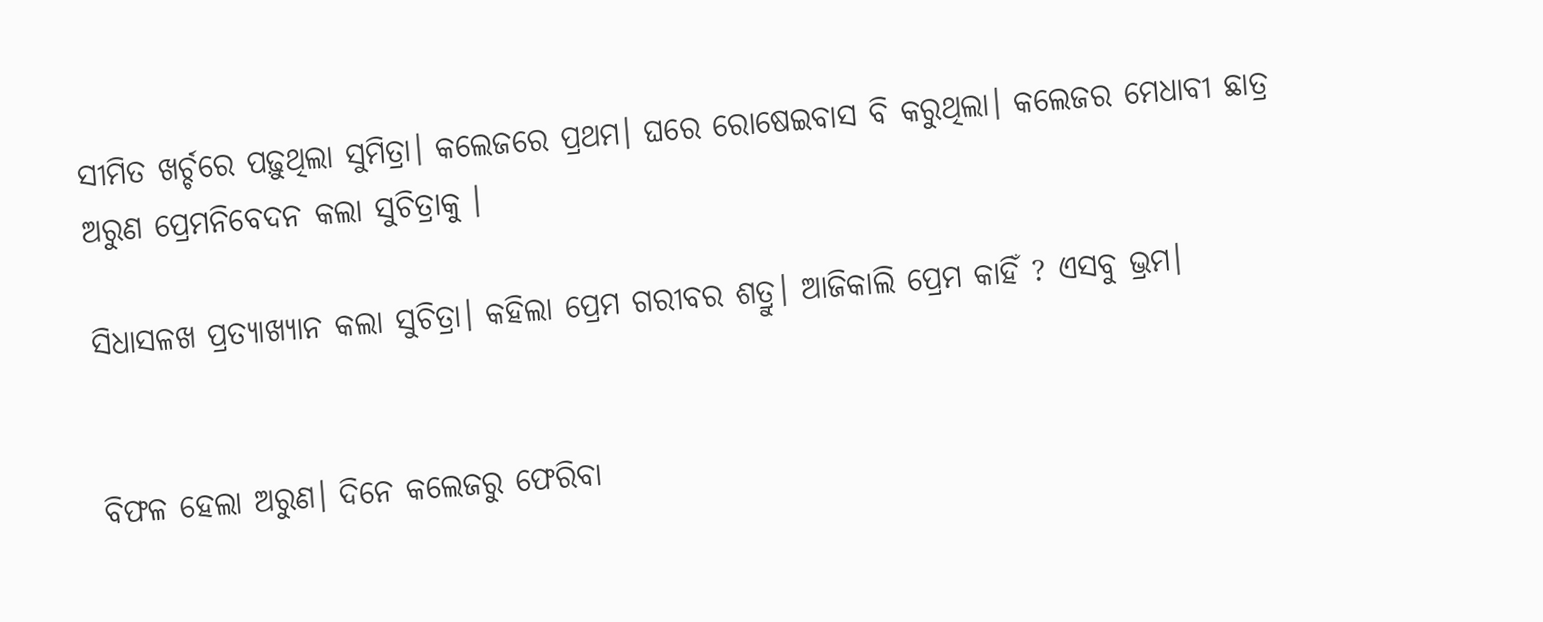ସୀମିତ ଖର୍ଚ୍ଚରେ ପଢ଼ୁଥିଲା ସୁମିତ୍ରା। କଲେଜରେ ପ୍ରଥମ। ଘରେ ରୋଷେଇବାସ ବି କରୁଥିଲା। କଲେଜର ମେଧାବୀ ଛାତ୍ର ଅରୁଣ ପ୍ରେମନିବେଦନ କଲା ସୁଚିତ୍ରାକୁ ।

ସିଧାସଳଖ ପ୍ରତ୍ୟାଖ୍ୟାନ କଲା ସୁଚିତ୍ରା। କହିଲା ପ୍ରେମ ଗରୀବର ଶତ୍ରୁ। ଆଜିକାଲି ପ୍ରେମ କାହିଁ ? ଏସବୁ ଭ୍ରମ।


ବିଫଳ ହେଲା ଅରୁଣ। ଦିନେ କଲେଜରୁ ଫେରିବା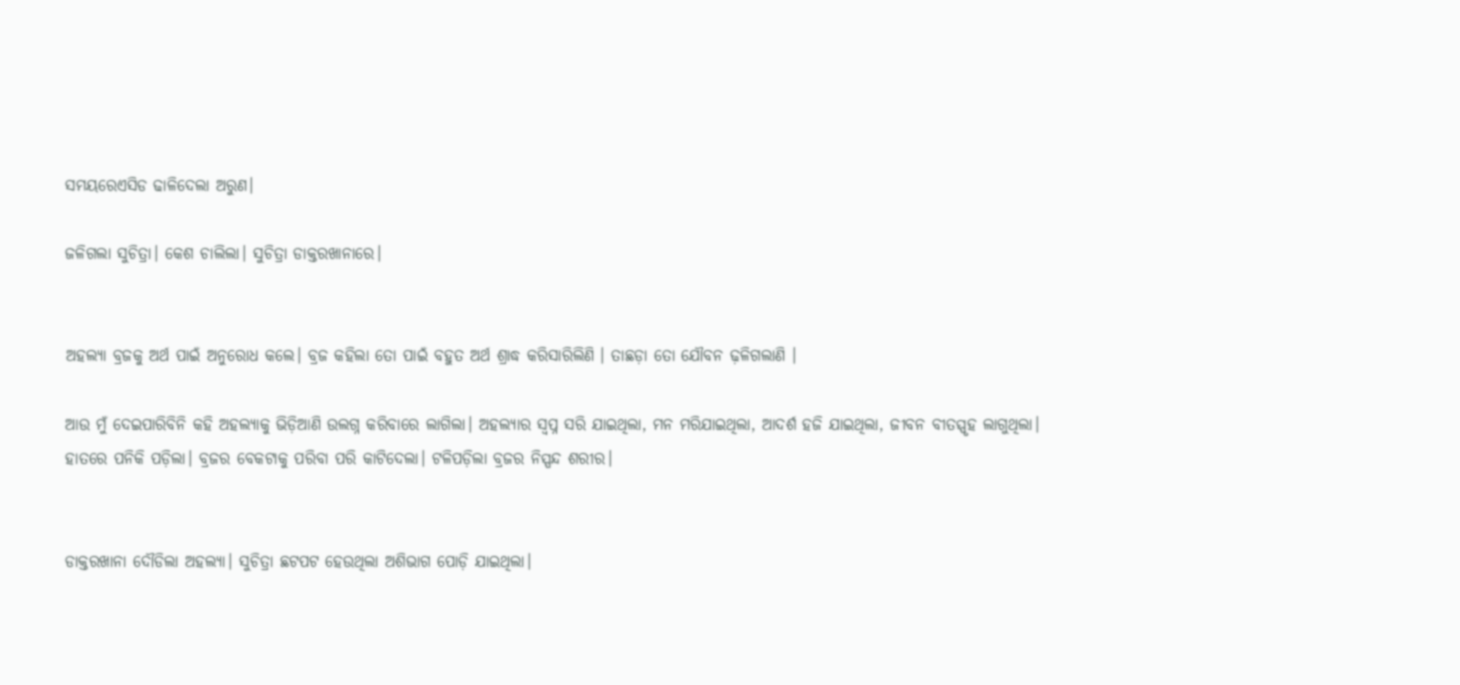ସମୟରେଏସିଡ ଢାଳିଦେଲା ଅରୁଣ।

ଜଳିଗଲା ସୁଚିତ୍ରା। କେଶ ଚାଲିଲା। ସୁଚିତ୍ରା ଡାକ୍ତରଖାନାରେ।


ଅହଲ୍ୟା ବ୍ରଜକୁ ଅର୍ଥ ପାଇଁ ଅନୁରୋଧ କଲେ। ବ୍ରଜ କହିଲା ତୋ ପାଇଁ ବହୁତ ଅର୍ଥ ଶ୍ରାଦ୍ଧ କରିସାରିଲିଣି । ତାଛଡ଼ା ତୋ ଯୌବନ ଢ଼ଳିଗଲାଣି ।

ଆଉ ମୁଁ ଦେଇପାରିବିନି କହି ଅହଲ୍ୟାକୁ ଭିଡ଼ିଆଣି ଉଲଗ୍ନ କରିବାରେ ଲାଗିଲା। ଅହଲ୍ୟାର ସ୍ବପ୍ନ ସରି ଯାଇଥିଲା, ମନ ମରିଯାଇଥିଲା, ଆଦର୍ଶ ହଜି ଯାଇଥିଲା, ଜୀବନ ବୀତସ୍ପୃହ ଲାଗୁଥିଲା। ହାତରେ ପନିକି ପଡ଼ିଲା। ବ୍ରଜର ବେକଟାକୁ ପରିବା ପରି କାଟିଦେଲା। ଟଳିପଡ଼ିଲା ବ୍ରଜର ନିସ୍ପନ୍ଦ ଶରୀର।


ଡାକ୍ତରଖାନା ଦୌଡିଲା ଅହଲ୍ୟା। ସୁଚିତ୍ରା ଛଟପଟ ହେଉଥିଲା ଅଶିଭାଗ ପୋଡ଼ି ଯାଇଥିଲା।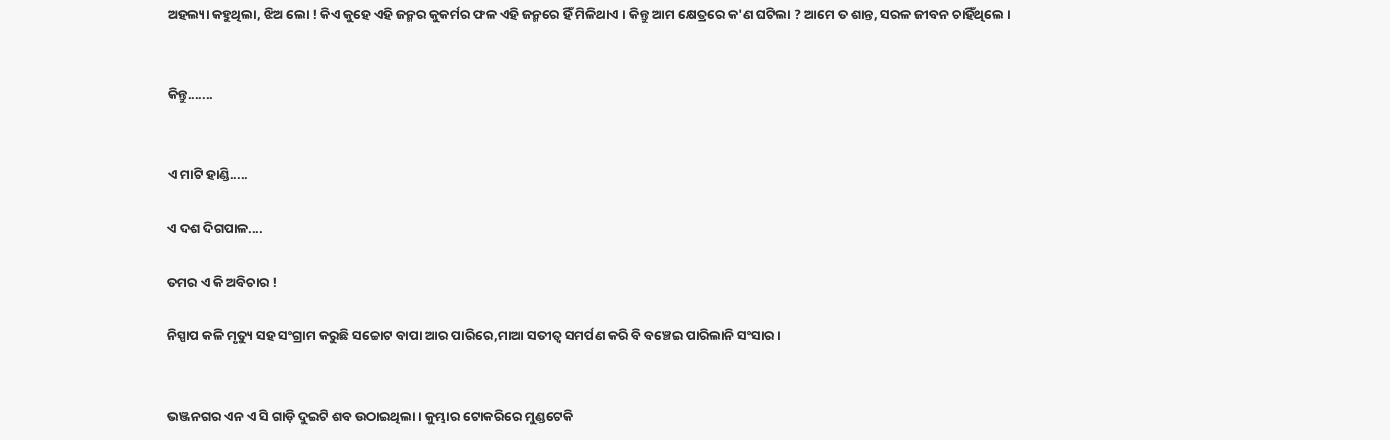ଅହଲ୍ୟା କହୁଥିଲା, ଝିଅ ଲୋ ! କିଏ କୁହେ ଏହି ଜନ୍ମର କୁକର୍ମର ଫଳ ଏହି ଜନ୍ମରେ ହିଁ ମିଳିଥାଏ । କିନ୍ତୁ ଆମ କ୍ଷେତ୍ରରେ କ'ଣ ଘଟିଲା ? ଆମେ ତ ଶାନ୍ତ, ସରଳ ଜୀବନ ଚାହିଁଥିଲେ ।


କିନ୍ତୁ.......


ଏ ମାଟି ହାଣ୍ଡି.....

ଏ ଦଶ ଦିଗପାଳ....

ତମର ଏ କି ଅବିଚାର !

ନିସ୍ପାପ କଳି ମୃତ୍ୟୁ ସହ ସଂଗ୍ରାମ କରୁଛି ସଚ୍ଚୋଟ ବାପା ଆର ପାରିରେ,ମାଆ ସତୀତ୍ୱ ସମର୍ପଣ କରି ବି ବଞ୍ଚେଇ ପାରିଲାନି ସଂସାର।


ଭଞ୍ଜନଗର ଏନ ଏ ସି ଗାଡ଼ି ଦୁଇଟି ଶବ ଉଠାଇଥିଲା। କୁମ୍ଭାର ଟୋକରିରେ ମୁଣ୍ଡଟେକି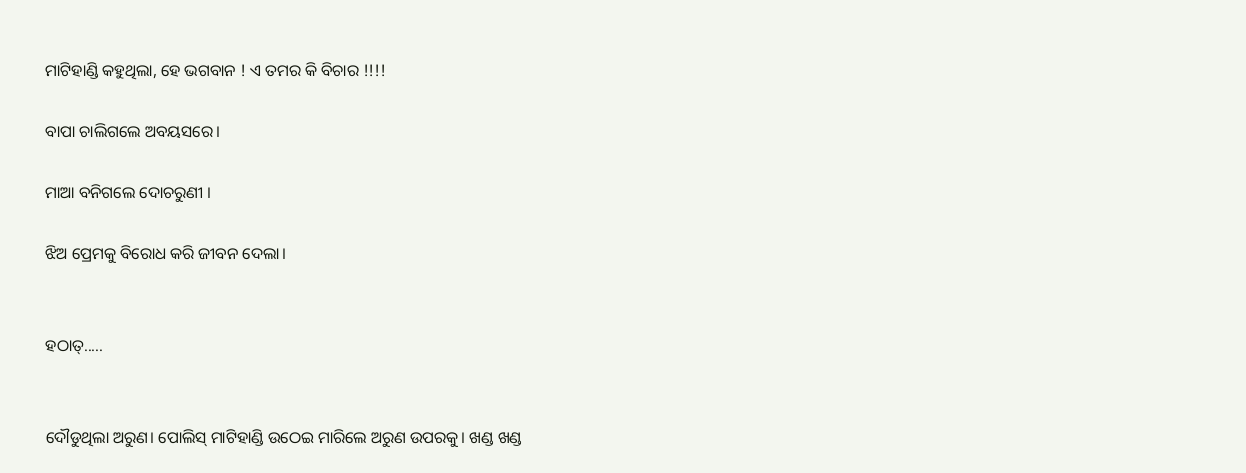ମାଟିହାଣ୍ଡି କହୁଥିଲା, ହେ ଭଗବାନ ! ଏ ତମର କି ବିଚାର !!!!

ବାପା ଚାଲିଗଲେ ଅବୟସରେ।

ମାଆ ବନିଗଲେ ଦୋଚରୁଣୀ ।

ଝିଅ ପ୍ରେମକୁ ବିରୋଧ କରି ଜୀବନ ଦେଲା।


ହଠାତ୍.....


ଦୌଡୁଥିଲା ଅରୁଣ। ପୋଲିସ୍ ମାଟିହାଣ୍ଡି ଉଠେଇ ମାରିଲେ ଅରୁଣ ଉପରକୁ। ଖଣ୍ଡ ଖଣ୍ଡ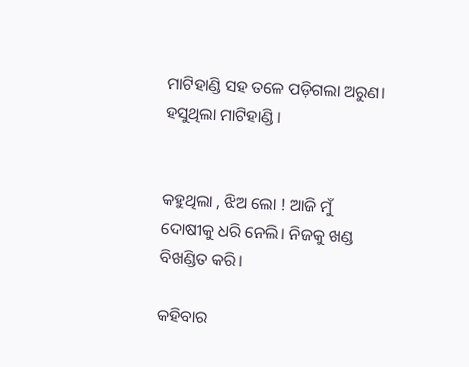ମାଟିହାଣ୍ଡି ସହ ତଳେ ପଡ଼ିଗଲା ଅରୁଣ। ହସୁଥିଲା ମାଟିହାଣ୍ଡି ।


କହୁଥିଲା , ଝିଅ ଲୋ ! ଆଜି ମୁଁ ଦୋଷୀକୁ ଧରି ନେଲି। ନିଜକୁ ଖଣ୍ଡ ବିଖଣ୍ଡିତ କରି।

କହିବାର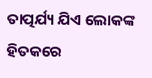ତାତ୍ପର୍ଯ୍ୟ ଯିଏ ଲୋକଙ୍କ ହିତକରେ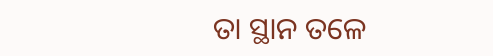ତା ସ୍ଥାନ ତଳେ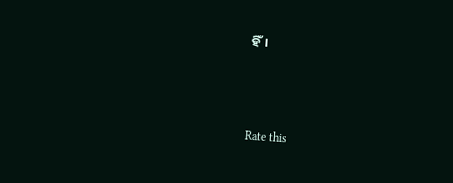ହିଁ।



Rate this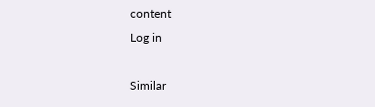content
Log in

Similar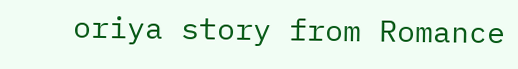oriya story from Romance